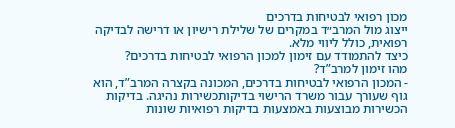מכון רפואי לבטיחות בדרכים
ייצוג מול המרב״ד במקרים של שלילת רישיון או דרישה לבדיקה רפואית, כולל ליווי מלא.
כיצד להתמודד עם זימון למכון הרפואי לבטיחות בדרכים?
מהו זימון למרב”ד?
- המכון הרפואי לבטיחות בדרכים, המכונה בקצרה המרב”ד, הוא גוף שעורך עבור משרד הרישוי בדיקותכשירות נהיגה. בדיקות הכשירות מבוצעות באמצעות בדיקות רפואיות שונות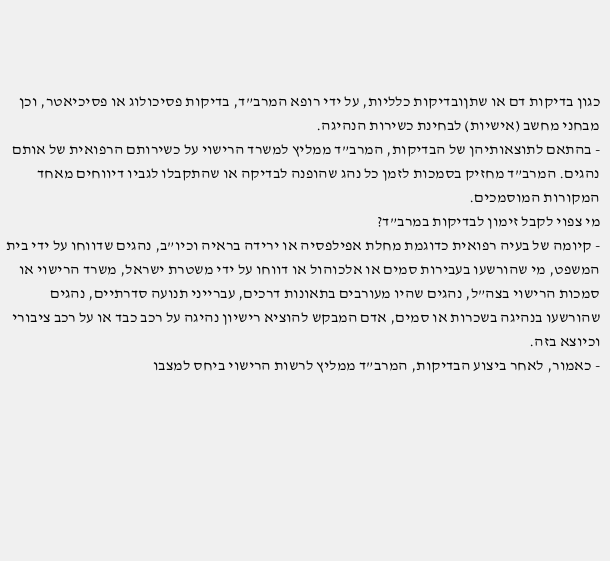כגון בדיקות דם או שתןובדיקות כלליות, על ידי רופא המרב”ד, בדיקות פסיכולוג או פסיכיאטר, וכן מבחני מחשב (אישיות) לבחינת כשירות הנהיגה.
- בהתאם לתוצאותיהן של הבדיקות, המרב”ד ממליץ למשרד הרישוי על כשירותם הרפואית של אותם נהגים. המרב”ד מחזיק בסמכות לזמן כל נהג שהופנה לבדיקה או שהתקבלו לגביו דיווחים מאחד המקורות המוסמכים.
מי צפוי לקבל זימון לבדיקות במרב”ד?
- קיומה של בעיה רפואית כדוגמת מחלת אפילפסיה או ירידה בראיה וכיו”ב, נהגים שדווחו על ידי בית המשפט, מי שהורשעו בעבירות סמים או אלכוהול או דווחו על ידי משטרת ישראל, משרד הרישוי או סמכות הרישוי בצה”ל, נהגים שהיו מעורבים בתאונות דרכים, עברייני תנועה סדרתיים, נהגים שהורשעו בנהיגה בשכרות או סמים, אדם המבקש להוציא רישיון נהיגה על רכב כבד או על רכב ציבורי וכיוצא בזה.
- כאמור, לאחר ביצוע הבדיקות, המרב”ד ממליץ לרשות הרישוי ביחס למצבו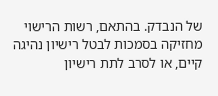של הנבדק. בהתאם, רשות הרישוי מחזיקה בסמכות לבטל רישיון נהיגה קיים, או לסרב לתת רישיון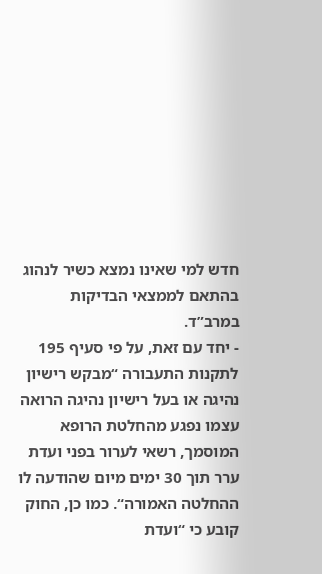חדש למי שאינו נמצא כשיר לנהוג בהתאם לממצאי הבדיקות במרב”ד.
- יחד עם זאת, על פי סעיף 195 לתקנות התעבורה “מבקש רישיון נהיגה או בעל רישיון נהיגה הרואה עצמו נפגע מהחלטת הרופא המוסמך, רשאי לערור בפני ועדת ערר תוך 30 ימים מיום שהודעה לו ההחלטה האמורה“. כמו כן, החוק קובע כי “ועדת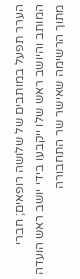הערר תפעל במותבים של שלושה רופאים; חברי המותב והיושב ראש שלו ייקבעו בידי יושב ראש הועדה מתוך הרשימה שאישר שר התחבורה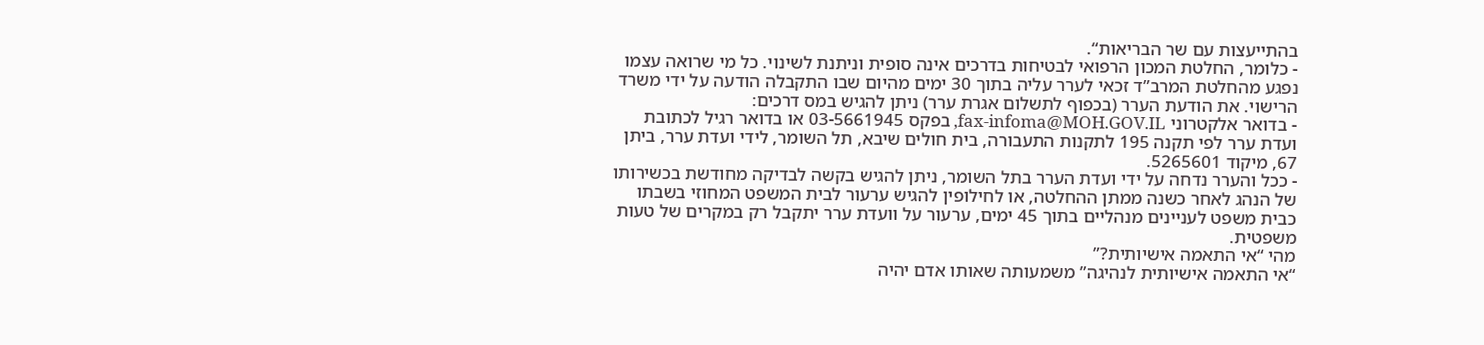בהתייעצות עם שר הבריאות“.
- כלומר, החלטת המכון הרפואי לבטיחות בדרכים אינה סופית וניתנת לשינוי. כל מי שרואה עצמו נפגע מהחלטת המרב”ד זכאי לערר עליה בתוך 30 ימים מהיום שבו התקבלה הודעה על ידי משרד הרישוי. את הודעת הערר (בכפוף לתשלום אגרת ערר) ניתן להגיש במס דרכים:
- בדואר אלקטרוני fax-infoma@MOH.GOV.IL, בפקס 03-5661945 או בדואר רגיל לכתובת ועדת ערר לפי תקנה 195 לתקנות התעבורה, בית חולים שיבא, תל השומר, לידי ועדת ערר, ביתן 67, מיקוד 5265601.
- ככל והערר נדחה על ידי ועדת הערר בתל השומר, ניתן להגיש בקשה לבדיקה מחודשת בכשירותו של הנהג לאחר כשנה ממתן ההחלטה, או לחילופין להגיש ערעור לבית המשפט המחוזי בשבתו כבית משפט לעניינים מנהליים בתוך 45 ימים, ערעור על וועדת ערר יתקבל רק במקרים של טעות משפטית.
מהי “אי התאמה אישיותית?”
“אי התאמה אישיותית לנהיגה” משמעותה שאותו אדם יהיה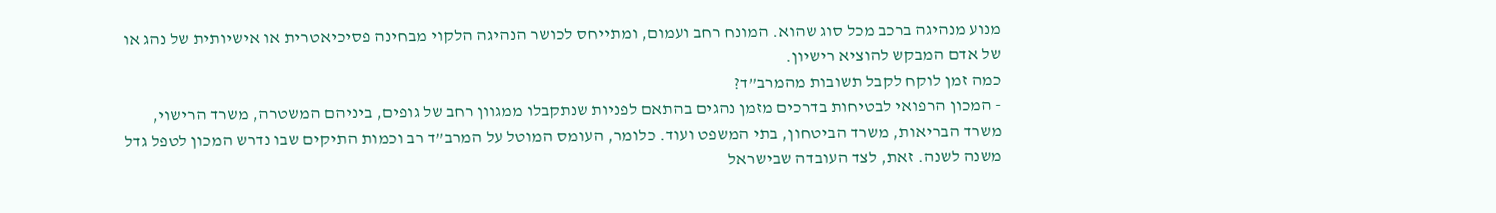מנוע מנהיגה ברכב מכל סוג שהוא. המונח רחב ועמום, ומתייחס לכושר הנהיגה הלקוי מבחינה פסיכיאטרית או אישיותית של נהג או של אדם המבקש להוציא רישיון.
כמה זמן לוקח לקבל תשובות מהמרב”ד?
- המכון הרפואי לבטיחות בדרכים מזמן נהגים בהתאם לפניות שנתקבלו ממגוון רחב של גופים, ביניהם המשטרה, משרד הרישוי, משרד הבריאות, משרד הביטחון, בתי המשפט ועוד. כלומר, העומס המוטל על המרב”ד רב וכמות התיקים שבו נדרש המכון לטפל גדל משנה לשנה. זאת, לצד העובדה שבישראל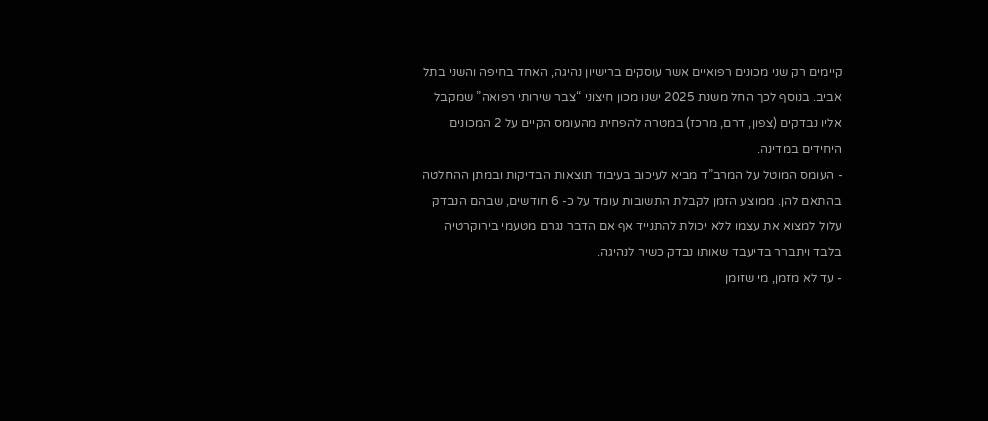קיימים רק שני מכונים רפואיים אשר עוסקים ברישיון נהיגה, האחד בחיפה והשני בתל אביב. בנוסף לכך החל משנת 2025 ישנו מכון חיצוני “צבר שירותי רפואה” שמקבל אליו נבדקים (צפון, דרם, מרכז) במטרה להפחית מהעומס הקיים על 2 המכונים היחידים במדינה.
- העומס המוטל על המרב”ד מביא לעיכוב בעיבוד תוצאות הבדיקות ובמתן ההחלטה בהתאם להן. ממוצע הזמן לקבלת התשובות עומד על כ- 6 חודשים, שבהם הנבדק עלול למצוא את עצמו ללא יכולת להתנייד אף אם הדבר נגרם מטעמי בירוקרטיה בלבד ויתברר בדיעבד שאותו נבדק כשיר לנהיגה.
- עד לא מזמן, מי שזומן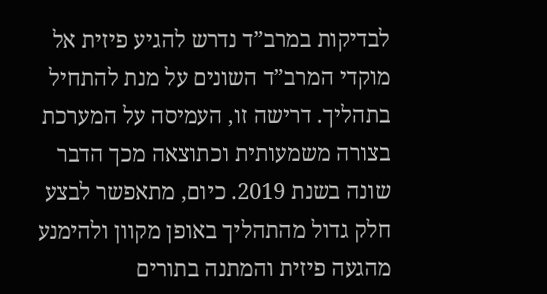לבדיקות במרב”ד נדרש להגיע פיזית אל מוקדי המרב”ד השונים על מנת להתחיל בתהליך. דרישה זו, העמיסה על המערכת בצורה משמעותית וכתוצאה מכך הדבר שונה בשנת 2019. כיום, מתאפשר לבצע חלק גדול מהתהליך באופן מקוון ולהימנע מהגעה פיזית והמתנה בתורים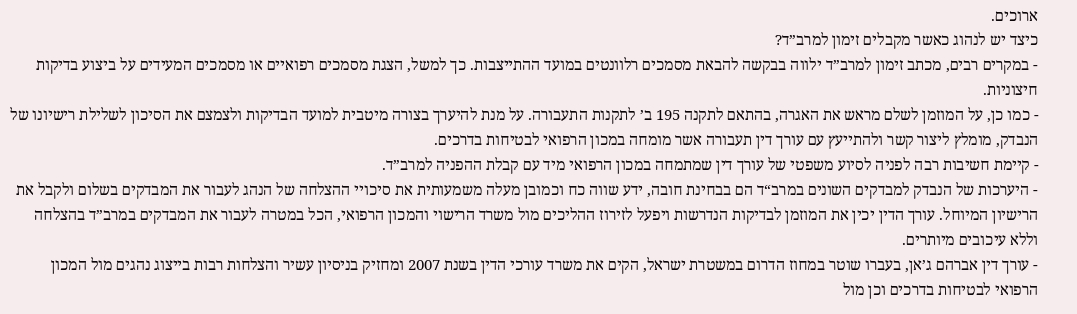ארוכים.
כיצד יש לנהוג כאשר מקבלים זימון למרב”ד?
- במקרים רבים, מכתב זימון למרב”ד ילווה בבקשה להבאת מסמכים רלוונטים במועד ההתייצבות. כך למשל, הצגת מסמכים רפואיים או מסמכים המעידים על ביצוע בדיקות חיצוניות.
- כמו כן, על המוזמן לשלם מראש את האגרה, בהתאם לתקנה 195 ב’ לתקנות התעבורה. על מנת להיערך בצורה מיטבית למועד הבדיקות ולצמצם את הסיכון לשלילת רישיונו של הנבדק, מומלץ ליצור קשר ולהתייעץ עם עורך דין תעבורה אשר מומחה במכון הרפואי לבטיחות בדרכים.
- קיימת חשיבות רבה לפניה לסיוע משפטי של עורך דין שמתמחה במכון הרפואי מיד עם קבלת ההפניה למרב”ד.
- היערכות של הנבדק למבדקים השונים במרב“ד הם בבחינת חובה, ידע שווה כח וכמובן מעלה משמעותית את סיכויי ההצלחה של הנהג לעבור את המבדקים בשלום ולקבל את הרישיון המיוחל. עורך הדין יכין את המוזמן לבדיקות הנדרשות ויפעל לזירוז ההליכים מול משרד הרישוי והמכון הרפואי, הכל במטרה לעבור את המבדקים במרב”ד בהצלחה וללא עיכובים מיותרים.
- עורך דין אברהם ג’אן, בעברו שוטר במחוז הדרום במשטרת ישראל, הקים את משרד עורכי הדין בשנת 2007 ומחזיק בניסיון עשיר והצלחות רבות בייצוג נהגים מול המכון הרפואי לבטיחות בדרכים וכן מול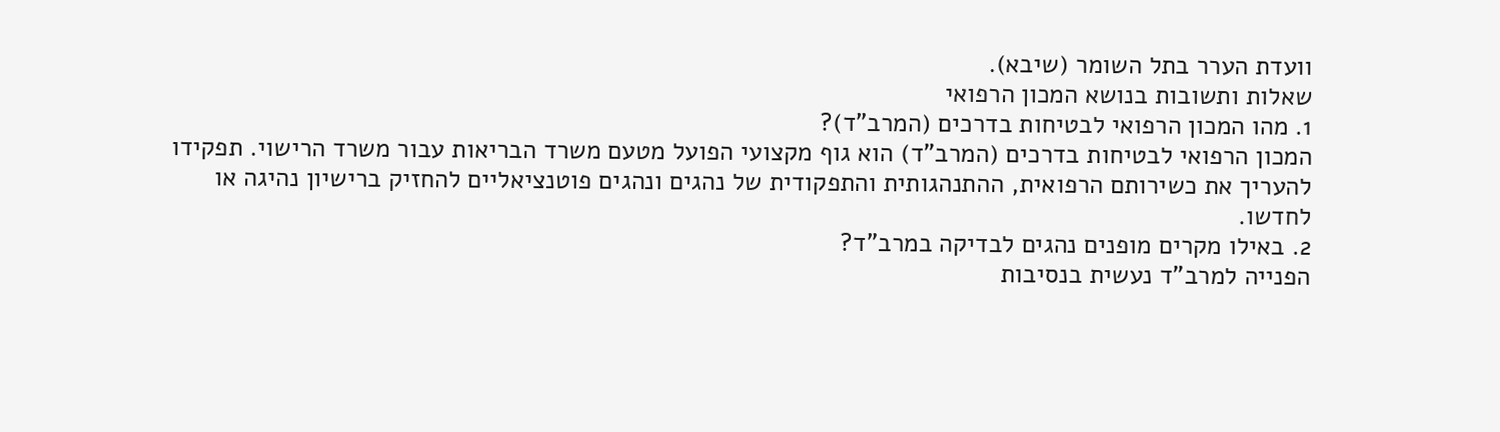וועדת הערר בתל השומר (שיבא).
שאלות ותשובות בנושא המכון הרפואי
1. מהו המכון הרפואי לבטיחות בדרכים (המרב”ד)?
המכון הרפואי לבטיחות בדרכים (המרב”ד) הוא גוף מקצועי הפועל מטעם משרד הבריאות עבור משרד הרישוי. תפקידו להעריך את כשירותם הרפואית, ההתנהגותית והתפקודית של נהגים ונהגים פוטנציאליים להחזיק ברישיון נהיגה או לחדשו.
2. באילו מקרים מופנים נהגים לבדיקה במרב”ד?
הפנייה למרב”ד נעשית בנסיבות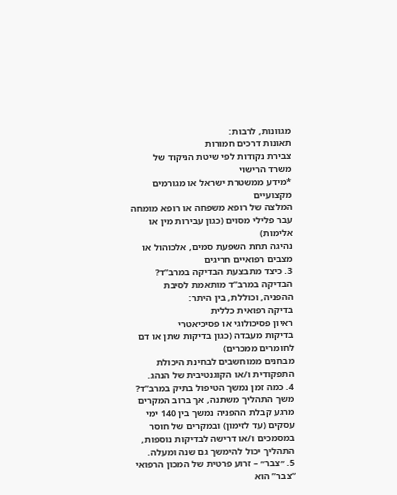מגוונות, לרבות:
תאונות דרכים חמורות
צבירת נקודות לפי שיטת הניקוד של משרד הרישוי
*מידע ממשטרת ישראל או מגורמים מקצועיים
המלצה של רופא משפחה או רופא מומחה
עבר פלילי מסוים (כגון עבירות מין או אלימות)
נהיגה תחת השפעת סמים, אלכוהול או מצבים רפואיים חריגים
3. כיצד מתבצעת הבדיקה במרב”ד?
הבדיקה במרב”ד מותאמת לסיבת ההפניה, וכוללת, בין היתר:
בדיקה רפואית כללית
ראיון פסיכולוגי או פסיכיאטרי
בדיקות מעבדה (כגון בדיקות שתן או דם לחומרים ממכרים)
מבחנים ממוחשבים לבחינת היכולת התפקודית ו/או הקוגנטיבית של הנהג.
4. כמה זמן נמשך הטיפול בתיק במרב”ד?
משך התהליך משתנה, אך ברוב המקרים מרגע קבלת ההפניה נמשך בין 140 ימי עסקים (עד לזימון) ובמקרים של חוסר במסמכים ו/או דרישה לבדיקות נוספות, התהליך יכול להימשך גם שנה ומעלה.
5. ״צבר״ – זרוע פרטית של המכון הרפואי
“צבר” הוא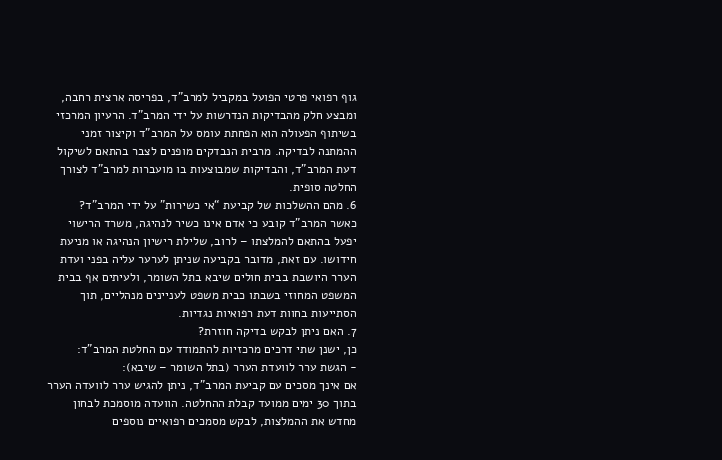גוף רפואי פרטי הפועל במקביל למרב”ד, בפריסה ארצית רחבה, ומבצע חלק מהבדיקות הנדרשות על ידי המרב”ד. הרעיון המרכזי בשיתוף הפעולה הוא הפחתת עומס על המרב”ד וקיצור זמני ההמתנה לבדיקה. מרבית הנבדקים מופנים לצבר בהתאם לשיקול דעת המרב”ד, והבדיקות שמבוצעות בו מועברות למרב”ד לצורך החלטה סופית.
6. מהם ההשלכות של קביעת “אי כשירות” על ידי המרב”ד?
כאשר המרב”ד קובע כי אדם אינו כשיר לנהיגה, משרד הרישוי יפעל בהתאם להמלצתו – לרוב, שלילת רישיון הנהיגה או מניעת חידושו. עם זאת, מדובר בקביעה שניתן לערער עליה בפני ועדת הערר היושבת בבית חולים שיבא בתל השומר, ולעיתים אף בבית המשפט המחוזי בשבתו כבית משפט לעניינים מנהליים, תוך הסתייעות בחוות דעת רפואיות נגדיות.
7. האם ניתן לבקש בדיקה חוזרת?
כן, ישנן שתי דרכים מרכזיות להתמודד עם החלטת המרב”ד:
- הגשת ערר לוועדת הערר (בתל השומר – שיבא):
אם אינך מסכים עם קביעת המרב”ד, ניתן להגיש ערר לוועדה הערר בתוך 30 ימים ממועד קבלת ההחלטה. הוועדה מוסמכת לבחון מחדש את ההמלצות, לבקש מסמכים רפואיים נוספים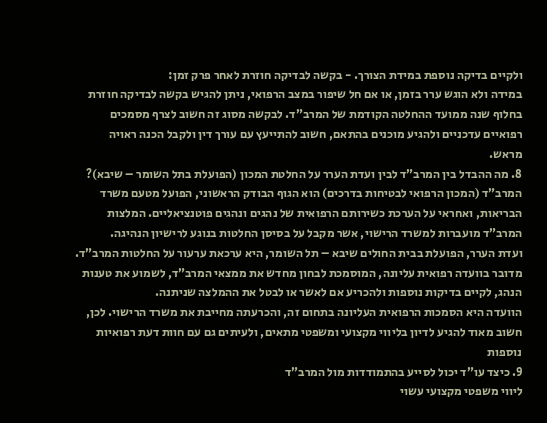ולקיים בדיקה נוספת במידת הצורך. - בקשה לבדיקה חוזרת לאחר פרק זמן:
במידה ולא הוגש ערר בזמן, או אם חל שיפור במצב הרפואי, ניתן להגיש בקשה לבדיקה חוזרת בחלוף שנה ממועד ההחלטה הקודמת של המרב”ד. לבקשה מסוג זה חשוב לצרף מסמכים רפואיים עדכניים ולהגיע מוכנים בהתאם, חשוב להתייעץ עם עורך דין ולקבל הכנה ראויה מראש.
8. מה ההבדל בין המרב”ד לבין ועדת הערר על החלטת המכון (הפועלת בתל השומר – שיבא)?
המרב”ד (המכון הרפואי לבטיחות בדרכים) הוא הגוף הבודק הראשוני, הפועל מטעם משרד הבריאות, ואחראי על הערכת כשירותם הרפואית של נהגים ונהגים פוטנציאליים. המלצות המרב”ד מועברות למשרד הרישוי, אשר מקבל על בסיסן החלטות בנוגע לרישיון הנהיגה.
ועדת הערר, הפועלת בבית החולים שיבא – תל השומר, היא ערכאת ערעור על החלטות המרב”ד. מדובר בוועדה רפואית עליונה, המוסמכת לבחון מחדש את ממצאי המרב”ד, לשמוע את טענות הנהג, לקיים בדיקות נוספות ולהכריע אם לאשר או לבטל את ההמלצה שניתנה.
הוועדה היא הסמכות הרפואית העליונה בתחום זה, והכרעתה מחייבת את משרד הרישוי. לכן, חשוב מאוד להגיע לדיון בליווי מקצועי ומשפטי מתאים, ולעיתים גם עם חוות דעת רפואיות נוספות
9. כיצד עו”ד יכול לסייע בהתמודדות מול המרב”ד
ליווי משפטי מקצועי עשוי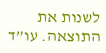לשנות את התוצאה. עו”ד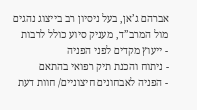אברהם ג’אן, בעל ניסיון רב בייצוג נהגים מול המרב”ד, מעניק סיוע כולל לרבות
- ייעוץ מקדים לפני הפניה
- ניתוח והכנת תיק רפואי בהתאם
- הפניה לאבחונים חיצוניים/ חוות דעת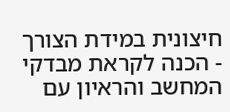חיצונית במידת הצורך
- הכנה לקראת מבדקי המחשב והראיון עם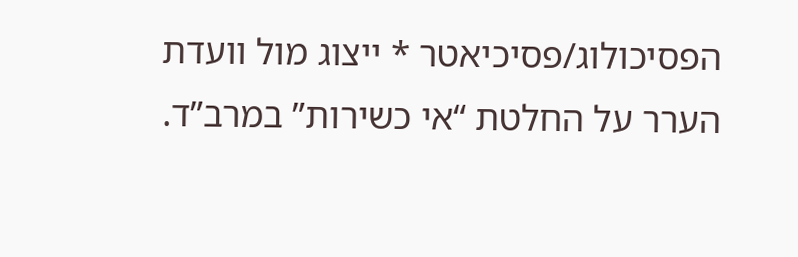הפסיכולוג/פסיכיאטר * ייצוג מול וועדת הערר על החלטת “אי כשירות” במרב”ד.